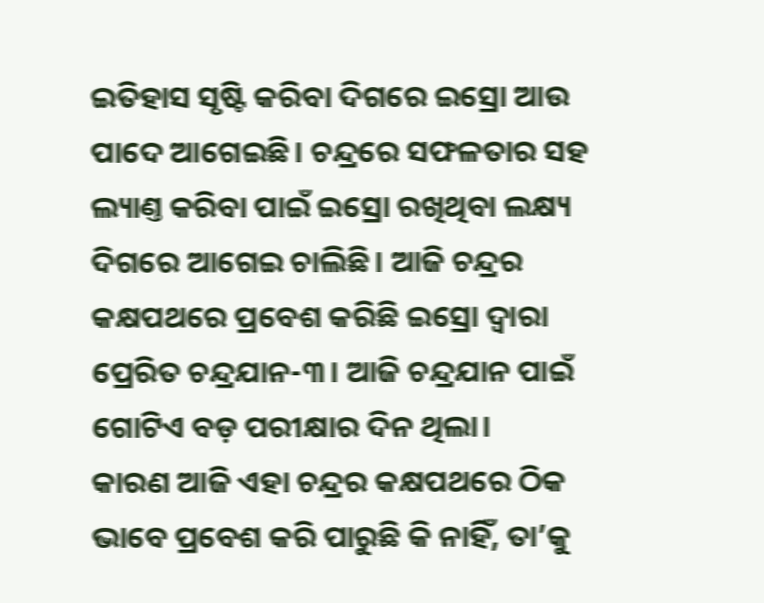ଇତିହାସ ସୃଷ୍ଟି କରିବା ଦିଗରେ ଇସ୍ରୋ ଆଉ ପାଦେ ଆଗେଇଛି। ଚନ୍ଦ୍ରରେ ସଫଳତାର ସହ ଲ୍ୟାଣ୍ତ କରିବା ପାଇଁ ଇସ୍ରୋ ରଖିଥିବା ଲକ୍ଷ୍ୟ ଦିଗରେ ଆଗେଇ ଚାଲିଛି। ଆଜି ଚନ୍ଦ୍ରର କକ୍ଷପଥରେ ପ୍ରବେଶ କରିଛି ଇସ୍ରୋ ଦ୍ୱାରା ପ୍ରେରିତ ଚନ୍ଦ୍ରଯାନ-୩। ଆଜି ଚନ୍ଦ୍ରଯାନ ପାଇଁ ଗୋଟିଏ ବଡ଼ ପରୀକ୍ଷାର ଦିନ ଥିଲା।
କାରଣ ଆଜି ଏହା ଚନ୍ଦ୍ରର କକ୍ଷପଥରେ ଠିକ ଭାବେ ପ୍ରବେଶ କରି ପାରୁଛି କି ନାହିଁ, ତା’କୁ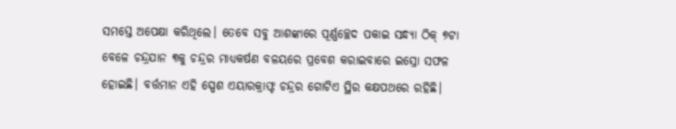ସମସ୍ତେ ଅପେକ୍ଷା କରିଥିଲେ। ତେବେ ସବୁ ଆଶଙ୍କାରେ ପୂର୍ଣ୍ଣଚ୍ଛେଦ ପକାଇ ସନ୍ଧ୍ୟା ଠିକ୍ ୭ଟା ବେଳେ ଚନ୍ଦ୍ରଯାନ ୩କୁ ଚନ୍ଦ୍ରର ମାଧ୍ୟକର୍ଷଣ ବଳୟରେ ପ୍ରବେଶ କରାଇବାରେ ଇସ୍ରୋ ସଫଳ ହୋଇଛି। ବର୍ତ୍ତମାନ ଏହି ସ୍ପେଶ ଏୟାରକ୍ରାଫ୍ଟ ଚନ୍ଦ୍ରର ଗୋଟିଏ ସ୍ଥିର କକ୍ଷପଥରେ ରହିଛି।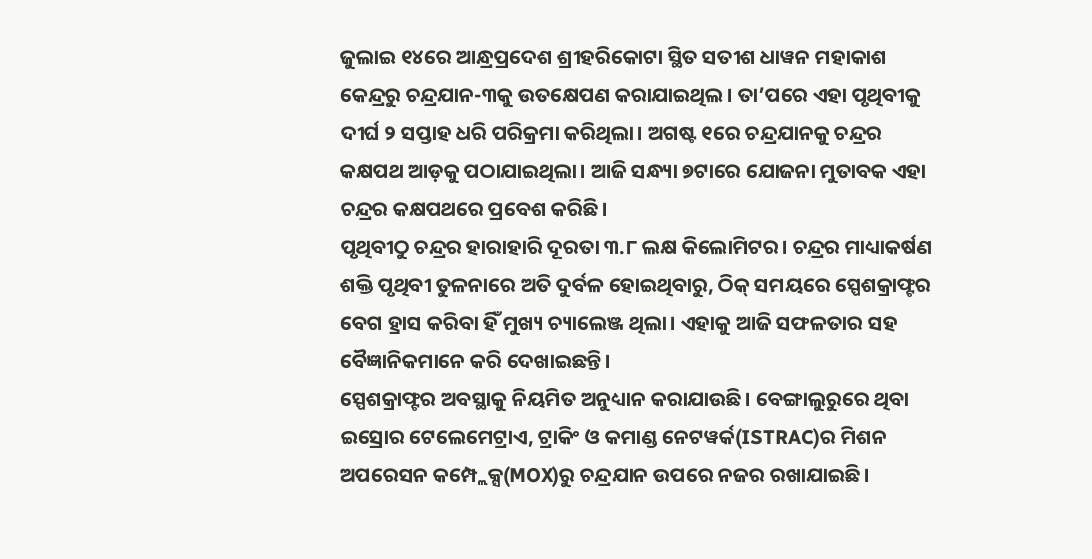ଜୁଲାଇ ୧୪ରେ ଆନ୍ଧ୍ରପ୍ରଦେଶ ଶ୍ରୀହରିକୋଟା ସ୍ଥିତ ସତୀଶ ଧାୱନ ମହାକାଶ କେନ୍ଦ୍ରରୁ ଚନ୍ଦ୍ରଯାନ-୩କୁ ଉତକ୍ଷେପଣ କରାଯାଇଥିଲ। ତା’ପରେ ଏହା ପୃଥିବୀକୁ ଦୀର୍ଘ ୨ ସପ୍ତାହ ଧରି ପରିକ୍ରମା କରିଥିଲା। ଅଗଷ୍ଟ ୧ରେ ଚନ୍ଦ୍ରଯାନକୁ ଚନ୍ଦ୍ରର କକ୍ଷପଥ ଆଡ଼କୁ ପଠାଯାଇଥିଲା। ଆଜି ସନ୍ଧ୍ୟା ୭ଟାରେ ଯୋଜନା ମୁତାବକ ଏହା ଚନ୍ଦ୍ରର କକ୍ଷପଥରେ ପ୍ରବେଶ କରିଛି।
ପୃଥିବୀଠୁ ଚନ୍ଦ୍ରର ହାରାହାରି ଦୂରତା ୩.୮ ଲକ୍ଷ କିଲୋମିଟର। ଚନ୍ଦ୍ରର ମାଧ୍ୟାକର୍ଷଣ ଶକ୍ତି ପୃଥିବୀ ତୁଳନାରେ ଅତି ଦୁର୍ବଳ ହୋଇଥିବାରୁ, ଠିକ୍ ସମୟରେ ସ୍ପେଶକ୍ରାଫ୍ଟର ବେଗ ହ୍ରାସ କରିବା ହିଁ ମୁଖ୍ୟ ଚ୍ୟାଲେଞ୍ଜ ଥିଲା। ଏହାକୁ ଆଜି ସଫଳତାର ସହ ବୈଜ୍ଞାନିକମାନେ କରି ଦେଖାଇଛନ୍ତି।
ସ୍ପେଶକ୍ରାଫ୍ଟର ଅବସ୍ଥାକୁ ନିୟମିତ ଅନୁଧ୍ୟାନ କରାଯାଉଛି। ବେଙ୍ଗାଲୁରୁରେ ଥିବା ଇସ୍ରୋର ଟେଲେମେଟ୍ରାଏ, ଟ୍ରାକିଂ ଓ କମାଣ୍ଡ ନେଟୱର୍କ(ISTRAC)ର ମିଶନ ଅପରେସନ କମ୍ପ୍ଲେକ୍ସ(MOX)ରୁ ଚନ୍ଦ୍ରଯାନ ଉପରେ ନଜର ରଖାଯାଇଛି।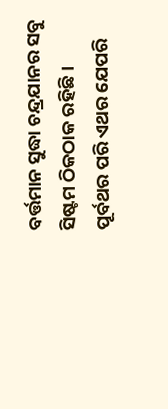ବର୍ତ୍ତମାନ ସୁଦ୍ଧା ଚନ୍ଦ୍ରଯାନର ସବୁ ସିଷ୍ଟମ ଠିକଠାକ ରହିଛି।
ପୂର୍ବଥର ପରି ଏଥର ଯେପରି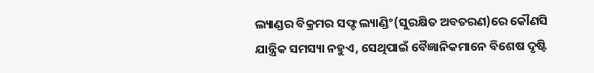ଲ୍ୟାଣ୍ଡର ବିକ୍ରମର ସଫ୍ଟ ଲ୍ୟାଣ୍ଡିଂ(ସୁରକ୍ଷିତ ଅବତରଣ)ରେ କୌଣସି ଯାନ୍ତ୍ରିକ ସମସ୍ୟା ନହୁଏ, ସେଥିପାଇଁ ବୈଜ୍ଞାନିକମାନେ ବିଶେଷ ଦୃଷ୍ଟି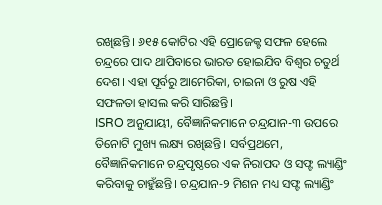ରଖିଛନ୍ତି। ୬୧୫ କୋଟିର ଏହି ପ୍ରୋଜେକ୍ଟ ସଫଳ ହେଲେ ଚନ୍ଦ୍ରରେ ପାଦ ଥାପିବାରେ ଭାରତ ହୋଇଯିବ ବିଶ୍ୱର ଚତୁର୍ଥ ଦେଶ। ଏହା ପୂର୍ବରୁ ଆମେରିକା, ଚାଇନା ଓ ରୁଷ ଏହି ସଫଳତା ହାସଲ କରି ସାରିଛନ୍ତି।
ISRO ଅନୁଯାୟୀ, ବୈଜ୍ଞାନିକମାନେ ଚନ୍ଦ୍ରଯାନ-୩ ଉପରେ ତିନୋଟି ମୁଖ୍ୟ ଲକ୍ଷ୍ୟ ରଖିଛନ୍ତି। ସର୍ବପ୍ରଥମେ, ବୈଜ୍ଞାନିକମାନେ ଚନ୍ଦ୍ରପୃଷ୍ଠରେ ଏକ ନିରାପଦ ଓ ସଫ୍ଟ ଲ୍ୟାଣ୍ଡିଂ କରିବାକୁ ଚାହୁଁଛନ୍ତି। ଚନ୍ଦ୍ରଯାନ-୨ ମିଶନ ମଧ୍ୟ ସଫ୍ଟ ଲ୍ୟାଣ୍ଡିଂ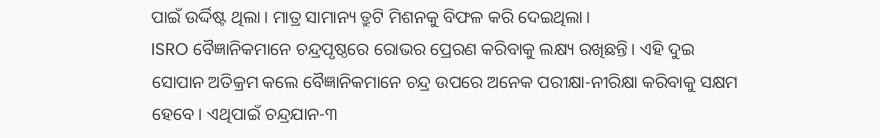ପାଇଁ ଉର୍ଦ୍ଦିଷ୍ଟ ଥିଲା। ମାତ୍ର ସାମାନ୍ୟ ତ୍ରୁଟି ମିଶନକୁ ବିଫଳ କରି ଦେଇଥିଲା।
ISRO ବୈଜ୍ଞାନିକମାନେ ଚନ୍ଦ୍ରପୃଷ୍ଠରେ ରୋଭର ପ୍ରେରଣ କରିବାକୁ ଲକ୍ଷ୍ୟ ରଖିଛନ୍ତି। ଏହି ଦୁଇ ସୋପାନ ଅତିକ୍ରମ କଲେ ବୈଜ୍ଞାନିକମାନେ ଚନ୍ଦ୍ର ଉପରେ ଅନେକ ପରୀକ୍ଷା-ନୀରିକ୍ଷା କରିବାକୁ ସକ୍ଷମ ହେବେ। ଏଥିପାଇଁ ଚନ୍ଦ୍ରଯାନ-୩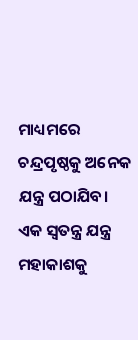ମାଧ୍ୟମରେ ଚନ୍ଦ୍ରପୃଷ୍ଠକୁ ଅନେକ ଯନ୍ତ୍ର ପଠାଯିବ। ଏକ ସ୍ୱତନ୍ତ୍ର ଯନ୍ତ୍ର ମହାକାଶକୁ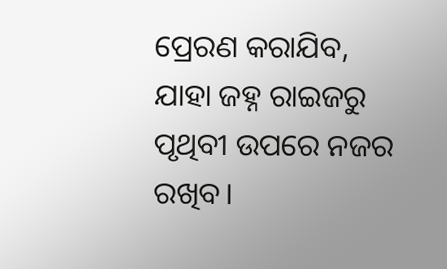ପ୍ରେରଣ କରାଯିବ, ଯାହା ଜହ୍ନ ରାଇଜରୁ ପୃଥିବୀ ଉପରେ ନଜର ରଖିବ।